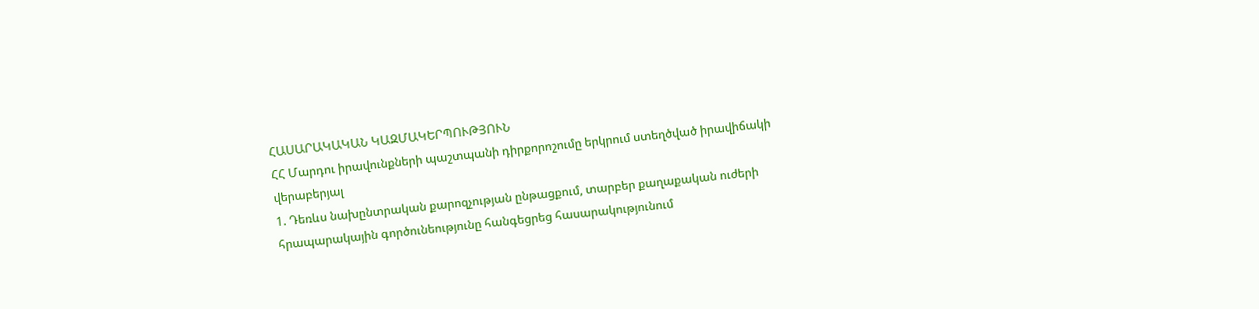ՀԱՍԱՐԱԿԱԿԱՆ ԿԱԶՄԱԿԵՐՊՈՒԹՅՈՒՆ
ՀՀ Մարդու իրավունքների պաշտպանի դիրքորոշումը երկրում ստեղծված իրավիճակի վերաբերյալ
1. Դեռևս նախընտրական քարոզչության ընթացքում, տարբեր քաղաքական ուժերի հրապարակային գործունեությունը հանգեցրեց հասարակությունում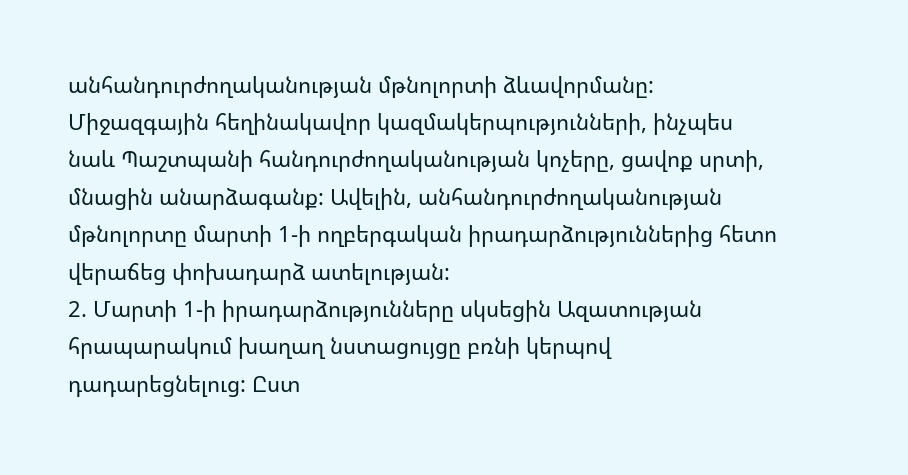անհանդուրժողականության մթնոլորտի ձևավորմանը: Միջազգային հեղինակավոր կազմակերպությունների, ինչպես նաև Պաշտպանի հանդուրժողականության կոչերը, ցավոք սրտի, մնացին անարձագանք: Ավելին, անհանդուրժողականության մթնոլորտը մարտի 1-ի ողբերգական իրադարձություններից հետո վերաճեց փոխադարձ ատելության:
2. Մարտի 1-ի իրադարձությունները սկսեցին Ազատության հրապարակում խաղաղ նստացույցը բռնի կերպով դադարեցնելուց: Ըստ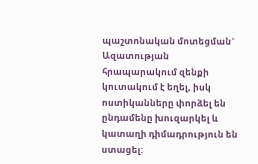պաշտոնական մոտեցման` Ազատության հրապարակում զենքի կուտակում է եղել, իսկ ոստիկանները փորձել են ընդամենը խուզարկել և կատաղի դիմադրություն են ստացել: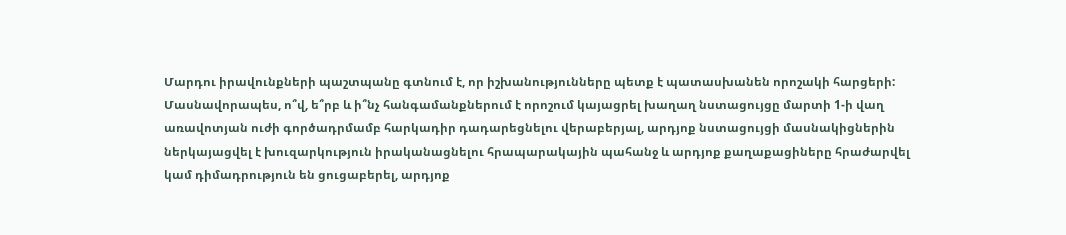Մարդու իրավունքների պաշտպանը գտնում է, որ իշխանությունները պետք է պատասխանեն որոշակի հարցերի: Մասնավորապես, ո՞վ, ե՞րբ և ի՞նչ հանգամանքներում է որոշում կայացրել խաղաղ նստացույցը մարտի 1-ի վաղ առավոտյան ուժի գործադրմամբ հարկադիր դադարեցնելու վերաբերյալ, արդյոք նստացույցի մասնակիցներին ներկայացվել է խուզարկություն իրականացնելու հրապարակային պահանջ և արդյոք քաղաքացիները հրաժարվել կամ դիմադրություն են ցուցաբերել, արդյոք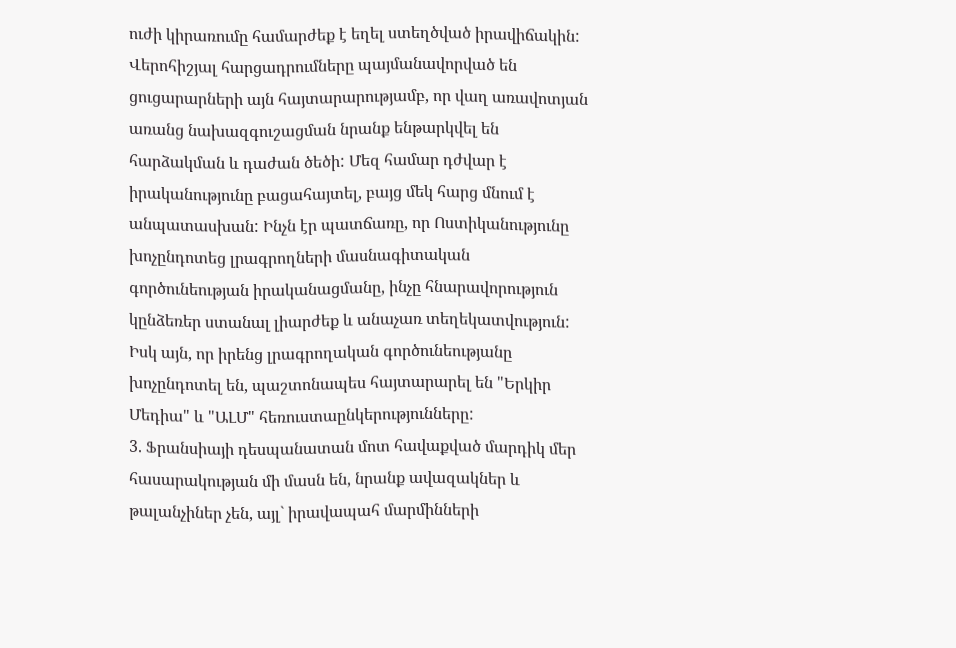ուժի կիրառումը համարժեք է եղել ստեղծված իրավիճակին:
Վերոհիշյալ հարցադրումները պայմանավորված են ցուցարարների այն հայտարարությամբ, որ վաղ առավոտյան առանց նախազգուշացման նրանք ենթարկվել են հարձակման և դաժան ծեծի: Մեզ համար դժվար է իրականությունը բացահայտել, բայց մեկ հարց մնում է անպատասխան: Ինչն էր պատճառը, որ Ոստիկանությունը խոչընդոտեց լրագրողների մասնագիտական գործունեության իրականացմանը, ինչը հնարավորություն կընձեռեր ստանալ լիարժեք և անաչառ տեղեկատվություն: Իսկ այն, որ իրենց լրագրողական գործունեությանը խոչընդոտել են, պաշտոնապես հայտարարել են "Երկիր Մեդիա" և "ԱԼՄ" հեռուստաընկերությունները:
3. Ֆրանսիայի դեսպանատան մոտ հավաքված մարդիկ մեր հասարակության մի մասն են, նրանք ավազակներ և թալանչիներ չեն, այլ` իրավապահ մարմինների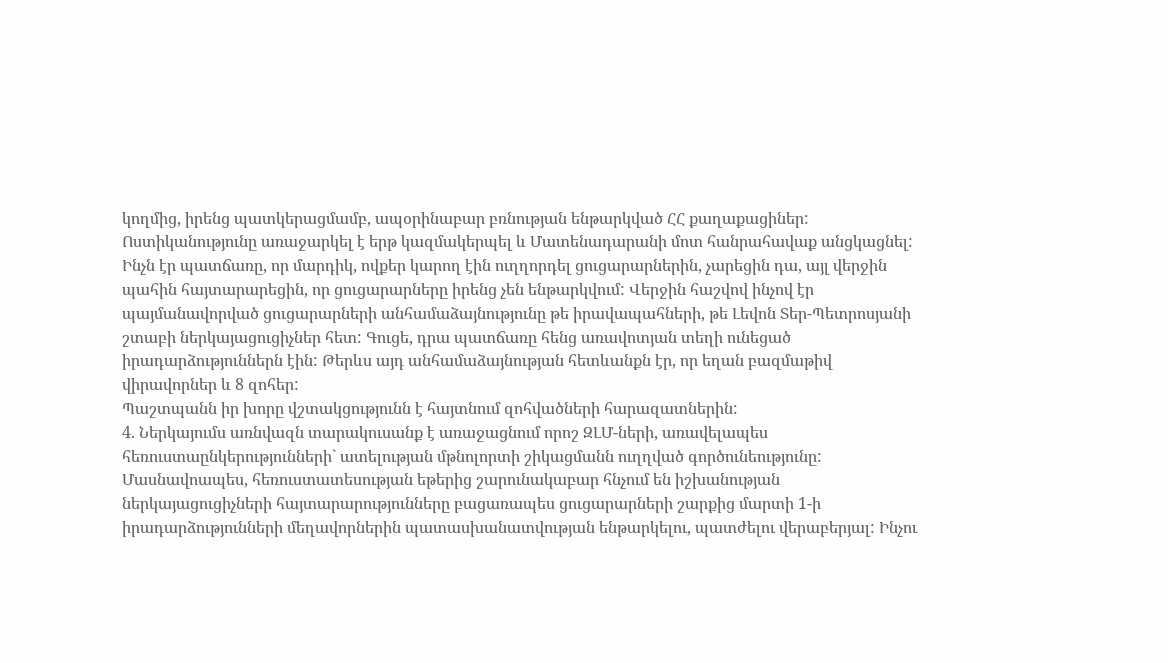կողմից, իրենց պատկերացմամբ, ապօրինաբար բռնության ենթարկված ՀՀ քաղաքացիներ:
Ոստիկանությունը առաջարկել է երթ կազմակերպել և Մատենադարանի մոտ հանրահավաք անցկացնել: Ինչն էր պատճառը, որ մարդիկ, ովքեր կարող էին ուղղորդել ցուցարարներին, չարեցին դա, այլ վերջին պահին հայտարարեցին, որ ցուցարարները իրենց չեն ենթարկվում: Վերջին հաշվով ինչով էր պայմանավորված ցուցարարների անհամաձայնությունը թե իրավապահների, թե Լեվոն Տեր-Պետրոսյանի շտաբի ներկայացուցիչներ հետ: Գուցե, դրա պատճառը հենց առավոտյան տեղի ունեցած իրադարձություններն էին: Թերևս այդ անհամաձայնության հետևանքն էր, որ եղան բազմաթիվ վիրավորներ և 8 զոհեր:
Պաշտպանն իր խորը վշտակցությունն է հայտնում զոհվածների հարազատներին:
4. Ներկայումս առնվազն տարակուսանք է առաջացնում որոշ ԶԼՄ-ների, առավելապես հեռուստաընկերությունների` ատելության մթնոլորտի շիկացմանն ուղղված գործունեությունը: Մասնավոապես, հեռուստատեսության եթերից շարունակաբար հնչում են իշխանության ներկայացուցիչների հայտարարությունները բացառապես ցուցարարների շարքից մարտի 1-ի իրադարձությունների մեղավորներին պատասխանատվության ենթարկելու, պատժելու վերաբերյալ: Ինչու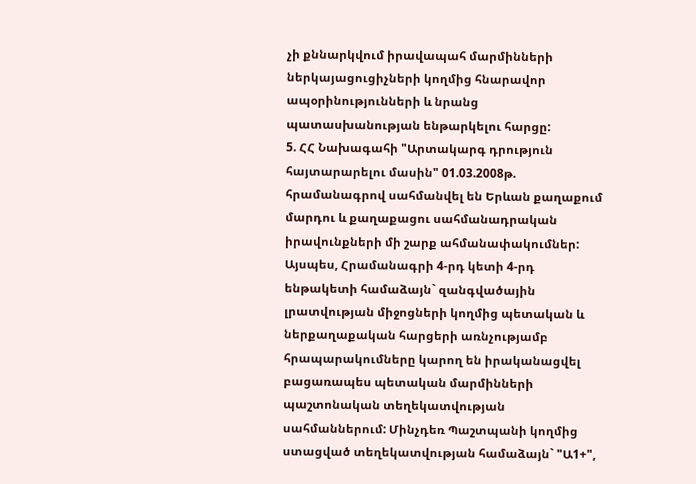չի քննարկվում իրավապահ մարմինների ներկայացուցիչների կողմից հնարավոր ապօրինությունների և նրանց պատասխանության ենթարկելու հարցը:
5. ՀՀ Նախագահի "Արտակարգ դրություն հայտարարելու մասին" 01.03.2008թ. հրամանագրով սահմանվել են Երևան քաղաքում մարդու և քաղաքացու սահմանադրական իրավունքների մի շարք ահմանափակումներ:
Այսպես, Հրամանագրի 4-րդ կետի 4-րդ ենթակետի համաձայն` զանգվածային լրատվության միջոցների կողմից պետական և ներքաղաքական հարցերի առնչությամբ հրապարակումները կարող են իրականացվել բացառապես պետական մարմինների պաշտոնական տեղեկատվության սահմաններում: Մինչդեռ Պաշտպանի կողմից ստացված տեղեկատվության համաձայն` "Ա1+",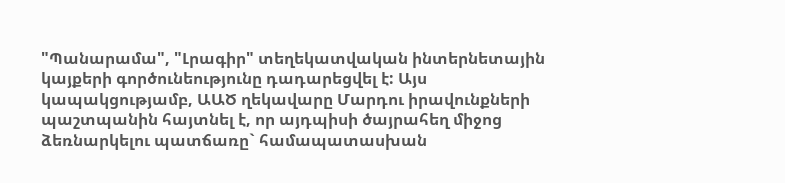"Պանարամա", "Լրագիր" տեղեկատվական ինտերնետային կայքերի գործունեությունը դադարեցվել է: Այս կապակցությամբ, ԱԱԾ ղեկավարը Մարդու իրավունքների պաշտպանին հայտնել է, որ այդպիսի ծայրահեղ միջոց ձեռնարկելու պատճառը` համապատասխան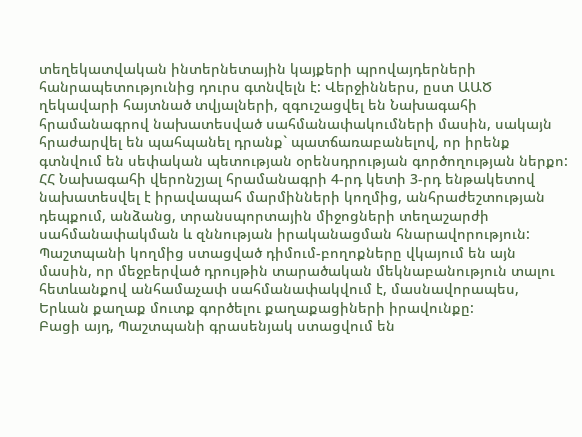տեղեկատվական ինտերնետային կայքերի պրովայդերների հանրապետությունից դուրս գտնվելն է: Վերջիններս, ըստ ԱԱԾ ղեկավարի հայտնած տվյալների, զգուշացվել են Նախագահի հրամանագրով նախատեսված սահմանափակումների մասին, սակայն հրաժարվել են պահպանել դրանք` պատճառաբանելով, որ իրենք գտնվում են սեփական պետության օրենսդրության գործողության ներքո:
ՀՀ Նախագահի վերոնշյալ հրամանագրի 4-րդ կետի 3-րդ ենթակետով նախատեսվել է իրավապահ մարմինների կողմից, անհրաժեշտության դեպքում, անձանց, տրանսպորտային միջոցների տեղաշարժի սահմանափակման և զննության իրականացման հնարավորություն: Պաշտպանի կողմից ստացված դիմում-բողոքները վկայում են այն մասին, որ մեջբերված դրույթին տարածական մեկնաբանություն տալու հետևանքով անհամաչափ սահմանափակվում է, մասնավորապես, Երևան քաղաք մուտք գործելու քաղաքացիների իրավունքը:
Բացի այդ, Պաշտպանի գրասենյակ ստացվում են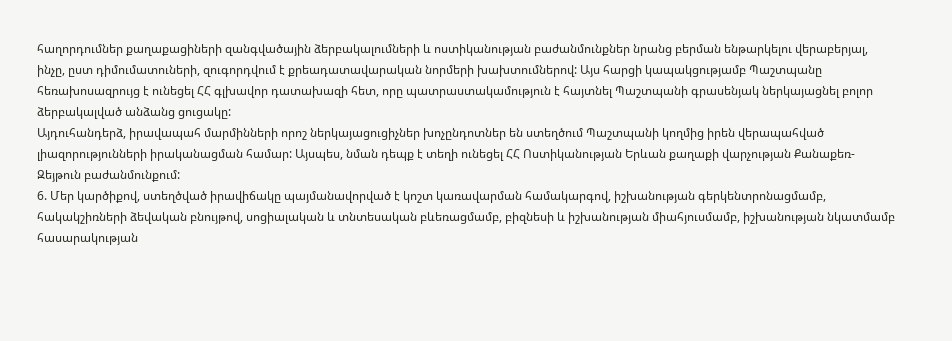հաղորդումներ քաղաքացիների զանգվածային ձերբակալումների և ոստիկանության բաժանմունքներ նրանց բերման ենթարկելու վերաբերյալ, ինչը, ըստ դիմումատուների, զուգորդվում է քրեադատավարական նորմերի խախտումներով: Այս հարցի կապակցությամբ Պաշտպանը հեռախոսազրույց է ունեցել ՀՀ գլխավոր դատախազի հետ, որը պատրաստակամություն է հայտնել Պաշտպանի գրասենյակ ներկայացնել բոլոր ձերբակալված անձանց ցուցակը:
Այդուհանդերձ, իրավապահ մարմինների որոշ ներկայացուցիչներ խոչընդոտներ են ստեղծում Պաշտպանի կողմից իրեն վերապահված լիազորությունների իրականացման համար: Այսպես, նման դեպք է տեղի ունեցել ՀՀ Ոստիկանության Երևան քաղաքի վարչության Քանաքեռ-Զեյթուն բաժանմունքում:
6. Մեր կարծիքով, ստեղծված իրավիճակը պայմանավորված է կոշտ կառավարման համակարգով, իշխանության գերկենտրոնացմամբ, հակակշիռների ձեվական բնույթով, սոցիալական և տնտեսական բևեռացմամբ, բիզնեսի և իշխանության միահյուսմամբ, իշխանության նկատմամբ հասարակության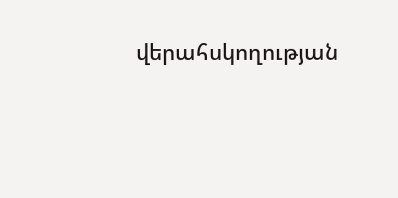վերահսկողության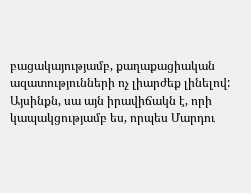բացակայությամբ, քաղաքացիական ազատությունների ոչ լիարժեք լինելով: Այսինքն, սա այն իրավիճակն է, որի կապակցությամբ ես, որպես Մարդու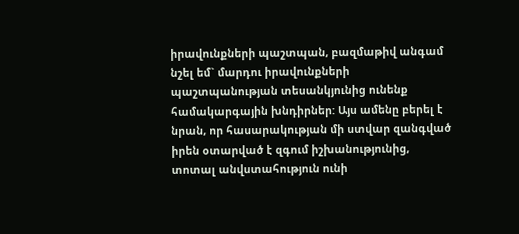իրավունքների պաշտպան, բազմաթիվ անգամ նշել եմ` մարդու իրավունքների պաշտպանության տեսանկյունից ունենք համակարգային խնդիրներ: Այս ամենը բերել է նրան, որ հասարակության մի ստվար զանգված իրեն օտարված է զգում իշխանությունից, տոտալ անվստահություն ունի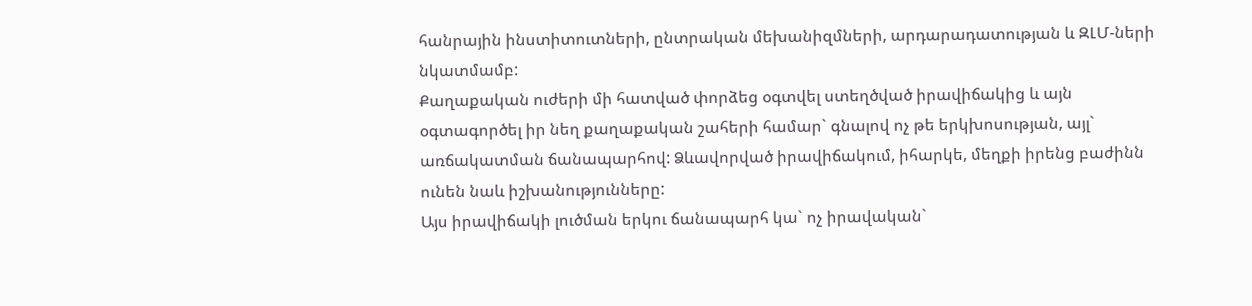հանրային ինստիտուտների, ընտրական մեխանիզմների, արդարադատության և ԶԼՄ-ների նկատմամբ:
Քաղաքական ուժերի մի հատված փորձեց օգտվել ստեղծված իրավիճակից և այն օգտագործել իր նեղ քաղաքական շահերի համար` գնալով ոչ թե երկխոսության, այլ` առճակատման ճանապարհով: Ձևավորված իրավիճակում, իհարկե, մեղքի իրենց բաժինն ունեն նաև իշխանությունները:
Այս իրավիճակի լուծման երկու ճանապարհ կա` ոչ իրավական`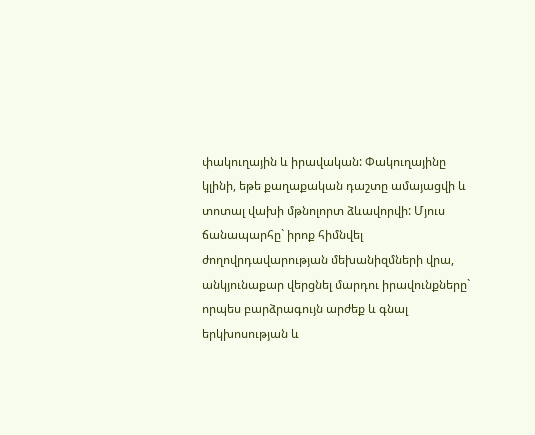փակուղային և իրավական: Փակուղայինը կլինի, եթե քաղաքական դաշտը ամայացվի և տոտալ վախի մթնոլորտ ձևավորվի: Մյուս ճանապարհը` իրոք հիմնվել ժողովրդավարության մեխանիզմների վրա, անկյունաքար վերցնել մարդու իրավունքները` որպես բարձրագույն արժեք և գնալ երկխոսության և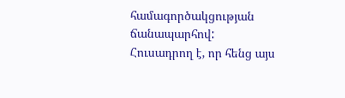համագործակցության ճանապարհով:
Հուսադրող է, որ հենց այս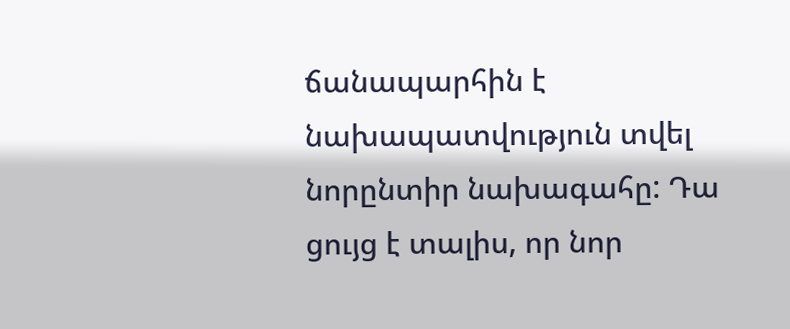ճանապարհին է նախապատվություն տվել նորընտիր նախագահը: Դա ցույց է տալիս, որ նոր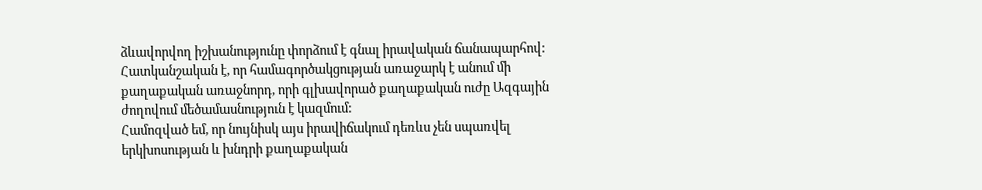ձևավորվող իշխանությունը փորձում է գնալ իրավական ճանապարհով: Հատկանշական է, որ համագործակցության առաջարկ է անում մի քաղաքական առաջնորդ, որի գլխավորած քաղաքական ուժը Ազգային ժողովում մեծամասնություն է կազմում:
Համոզված եմ, որ նույնիսկ այս իրավիճակում դեռևս չեն սպառվել երկխոսության և խնդրի քաղաքական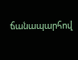ճանապարհով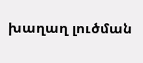խաղաղ լուծման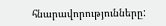հնարավորությունները: